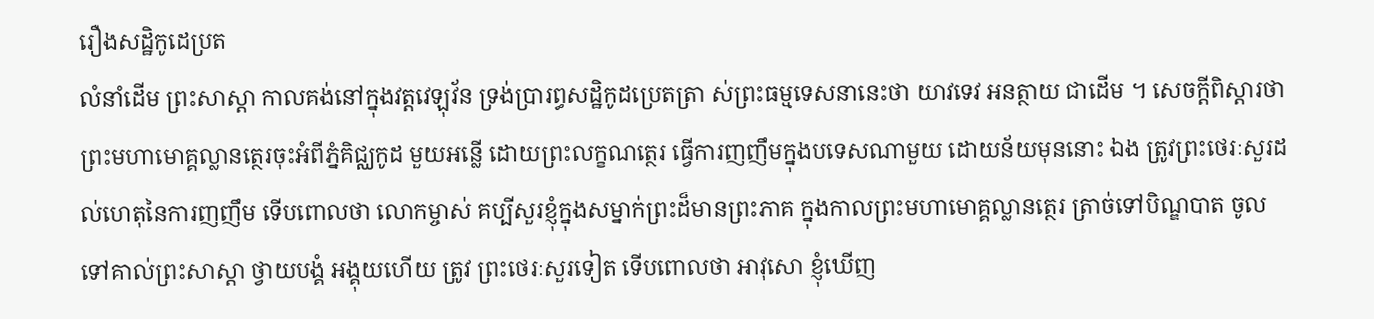រឿងសដ្ឋិកូដេប្រត
លំនាំដើម ព្រះសាស្តា កាលគង់នៅក្នុងវត្តវេឡុវ័ន ទ្រង់ប្រារព្ធសដ្ឋិកូដប្រេតត្រា ស់ព្រះធម្មទេសនានេះថា យាវទេវ អនត្ថាយ ជាដើម ។ សេចក្តីពិស្តារថា ព្រះមហាមោគ្គល្លានត្ថេរចុះអំពីភ្នំគិជ្ឈកូដ មួយអន្លើ ដោយព្រះលក្ខណត្ថេរ ធ្វើការញញឹមក្នុងបទេសណាមួយ ដោយន័យមុននោះ ឯង ត្រូវព្រះថេរៈសួរដល់ហេតុនៃការញញឹម ទើបពោលថា លោកម្ចាស់ គប្បីសួរខ្ញុំក្នុងសម្នាក់ព្រះដ៏មានព្រះភាគ ក្នុងកាលព្រះមហាមោគ្គល្លានត្ថេរ ត្រាច់ទៅបិណ្ឌបាត ចូលទៅគាល់ព្រះសាស្តា ថ្វាយបង្គំ អង្គុយហើយ ត្រូវ ព្រះថេរៈសួរទៀត ទើបពោលថា អាវុសោ ខ្ញុំឃើញ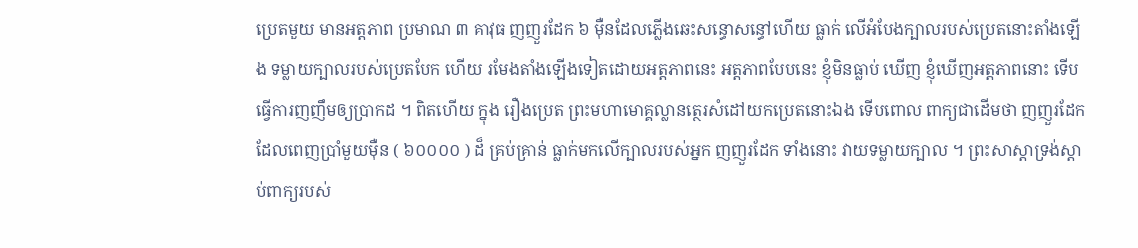ប្រេតមួយ មានអត្តភាព ប្រមាណ ៣ គាវុធ ញញួរដែក ៦ ម៉ឺនដែលភ្លើងឆេះសន្ធោសន្ធៅហើយ ធ្លាក់ លើអំបែងក្បាលរបស់ប្រេតនោះតាំងឡើង ទម្លាយក្បាលរបស់ប្រេតបែក ហើយ រមែងតាំងឡើងទៀតដោយអត្តភាពនេះ អត្តភាពបែបនេះ ខ្ញុំមិនធ្លាប់ ឃើញ ខ្ញុំឃើញអត្តភាពនោះ ទើបធ្វើការញញឹមឲ្យប្រាកដ ។ ពិតហើយ ក្នុង រឿងប្រេត ព្រះមហាមោគ្គល្លានត្ថេរសំដៅយកប្រេតនោះឯង ទើបពោល ពាក្យជាដើមថា ញញួរដែកដែលពេញប្រាំមួយម៉ឺន ( ៦០០០០ ) ដ៏ គ្រប់គ្រាន់ ធ្លាក់មកលើក្បាលរបស់អ្នក ញញួរដែក ទាំងនោះ វាយទម្លាយក្បាល ។ ព្រះសាស្តាទ្រង់ស្តាប់ពាក្យរបស់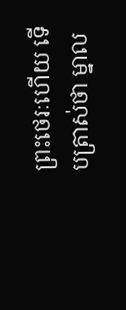ព្រះថេរៈហើយ ទើបត្រាស់ថា ម្នាល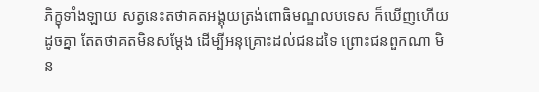ភិក្ខុទាំងឡាយ សត្វនេះតថាគតអង្គុយត្រង់ពោធិមណ្ឌលបទេស ក៏ឃើញហើយ ដូចគ្នា តែតថាគតមិនសម្តែង ដើម្បីអនុគ្រោះដល់ជនដទៃ ព្រោះជនពួកណា មិន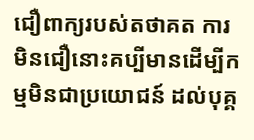ជឿពាក្យរបស់តថាគត ការមិនជឿនោះគប្បីមានដើម្បីកម្មមិនជាប្រយោជន៍ ដល់បុគ្គ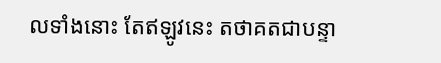លទាំងនោះ តែឥឡូវនេះ តថាគតជាបន្ទា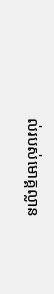ល់របស់មោគ្គល្លាន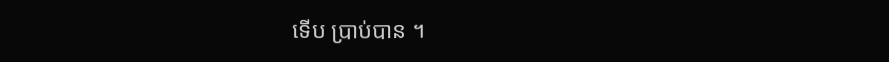ទើប ប្រាប់បាន ។